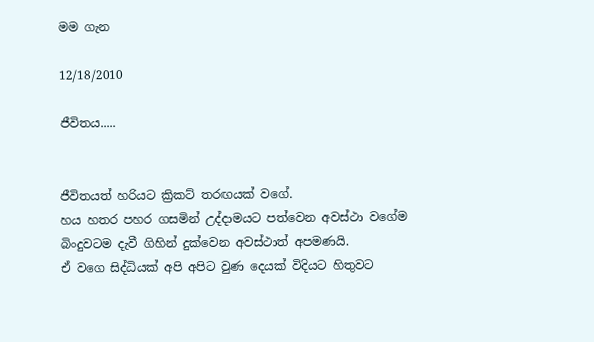මම ගැන

12/18/2010

ජීවිතය.....


ජීවිතයත් හරියට ක්‍රිකට් තරඟයක් වගේ.
හය හතර පහර ගසමින් උද්දාමයට පත්වෙන අවස්ථා වගේම
බිංදුවටම දැවී ගිහින් දුක්වෙන අවස්ථාත් අපමණයි.
ඒ වගෙ සිද්ධියක් අපි අපිට වුණ දෙයක් විදියට හිතුවට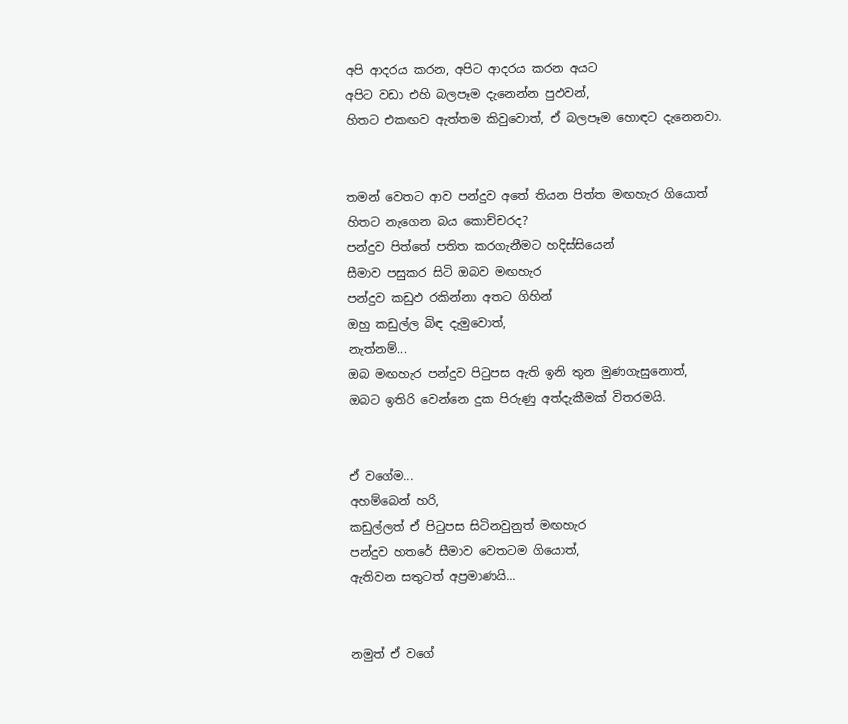අපි ආදරය කරන, අපිට ආදරය කරන අයට
අපිට වඩා එහි බලපෑම දැනෙන්න පුඵවන්,
හිතට එකඟව ඇත්තම කිවුවොත්, ඒ බලපෑම හොඳට දැනෙනවා.


තමන් වෙතට ආව පන්දුව අතේ තියන පිත්ත මඟහැර ගියොත්
හිතට නැගෙන බය කොච්චරද?
පන්දුව පිත්තේ පතිත කරගැනීමට හදිස්සියෙන්
සීමාව පසුකර සිටි ඔබව මඟහැර
පන්දුව කඩුඵ රකින්නා අතට ගිහින්
ඔහු කඩුල්ල බිඳ දැමුවොත්,
නැත්නම්...
ඔබ මඟහැර පන්දුව පිටුපස ඇති ඉනි තුන මුණගැසුනොත්,
ඔබට ඉතිරි වෙන්නෙ දුක පිරුණු අත්දැකීමක් විතරමයි.


ඒ වගේම...
අහම්බෙන් හරි,
කඩුල්ලත් ඒ පිටුපස සිටිනවුනුත් මඟහැර
පන්දුව හතරේ සීමාව වෙතටම ගියොත්,
ඇතිවන සතුටත් අප්‍රමාණයි...


නමුත් ඒ වගේ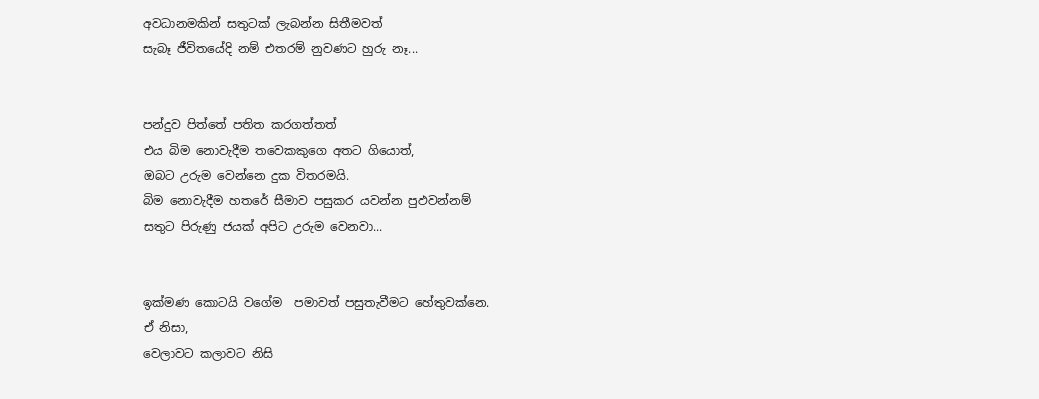අවධානමකින් සතුටක් ලැබන්න සිතීමවත්
සැබෑ ජීවිතයේදි නම් එතරම් නුවණට හුරු නෑ...


පන්දුව පිත්තේ පතිත කරගත්තත්
එය බිම නොවැදීම තවෙකකුගෙ අතට ගියොත්,
ඔබට උරුම වෙන්නෙ දුක විතරමයි.
බිම නොවැදීම හතරේ සීමාව පසුකර යවන්න පුඵවන්නම්
සතුට පිරුණු ජයක් අපිට උරුම වෙනවා...


ඉක්මණ කොටයි වගේම  පමාවත් පසුතැවීමට හේතුවක්නෙ.
ඒ නිසා,
වෙලාවට කලාවට නිසි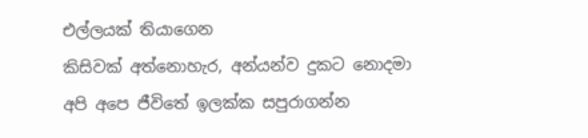එල්ලයක් තියාගෙන
කිසිවක් අත්නොහැර, අන්යන්ව දුකට නොදමා
අපි අපෙ ජීවිතේ ඉලක්ක සපුරාගන්න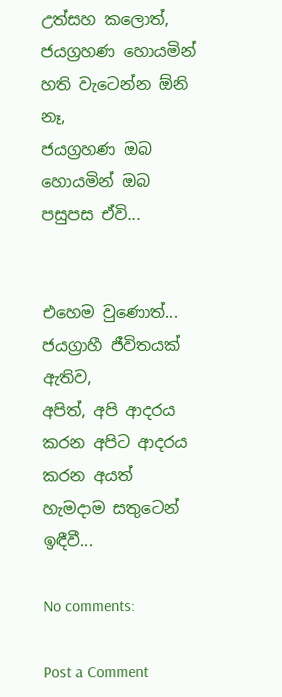උත්සහ කලොත්,
ජයග්‍රහණ හොයමින් හති වැටෙන්න ඕනි නෑ,
ජයග්‍රහණ ඔබ හොයමින් ඔබ පසුපස ඒවි...


එහෙම වුණොත්...
ජයග්‍රාහී ජීවිතයක් ඇතිව,
අපිත්, අපි ආදරය කරන අපිට ආදරය කරන අයත්
හැමදාම සතුටෙන් ඉඳීවී...

No comments:

Post a Comment